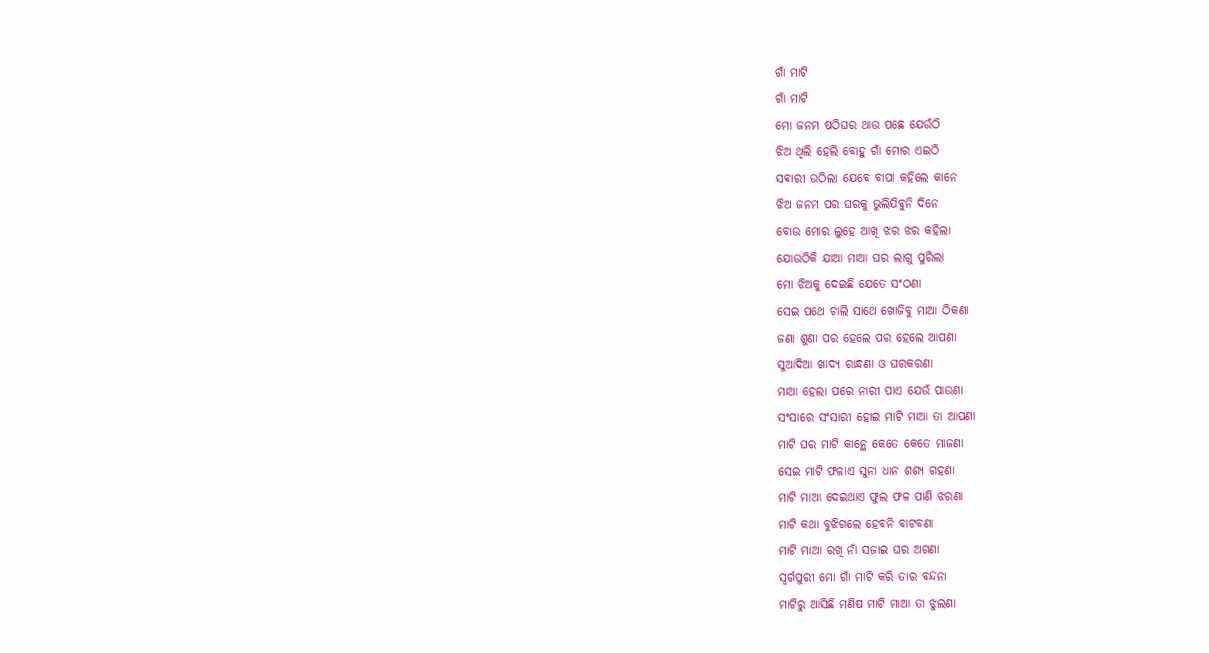ଗାଁ ମାଟି
ଗାଁ ମାଟି
ମୋ ଜନମ ଷଠିଘର ଥାଉ ପଛେ ଯେଉଁଠି
ଝିଅ ଥିଲି ହେଲି ବୋହୁ ଗାଁ ମୋର ଏଇଠି
ସଵାରୀ ଉଠିଲା ଯେବେ ବାପା କହିଲେ କାନେ
ଝିଅ ଜନମ ପର ଘରକୁ ଭୁଲିଯିବୁନି ଦିନେ
ବୋଉ ମୋର ଲୁହେ ଆଖି ଝର ଝର କହିଲା
ଯୋଉଠିକି ଯାଆ ମାଆ ଘର ଲାଗୁ ପୁରିଲା
ମୋ ଝିଅକୁ ଦେଇଛି ଯେତେ ସଂଠଣା
ସେଇ ପଥେ ଚାଲି ସାଥେ ଖୋଜିବୁ ମାଆ ଠିକଣା
ଜଣା ଶୁଣା ପର ହେଲେ ପର ହେଲେ ଆପଣା
ସୁଆଦିଆ ଖାଦ୍ୟ ରାନ୍ଧଣା ଓ ଘରକରଣା
ମାଆ ହେଲା ପରେ ନାରୀ ପାଏ ଯେଉଁ ପାଉଣା
ସଂସାରେ ସଂସାରୀ ହୋଇ ମାଟି ମାଆ ତା ଆପଣା
ମାଟି ଘର ମାଟି କାନ୍ଥେ କେତେ କେତେ ମାଜଣା
ସେଇ ମାଟି ଫଳାଏ ସୁନା ଧାନ ଶଶ୍ୟ ଗହଣା
ମାଟି ମାଆ ଦେଇଥାଏ ଫୁଲ ଫଳ ପାଣି ଝରଣା
ମାଟି କଥା ବୁଝିଗଲେ ହେବନି ବାଟବଣା
ମାଟି ମାଆ ରଖି ନାଁ ସଜାଇ ଘର ଅଗଣା
ସ୍ବର୍ଗପୁରୀ ମୋ ଗାଁ ମାଟି କରି ତାର ବନ୍ଦନା
ମାଟିରୁ ଆସିଛି ମଣିଷ ମାଟି ମାଆ ତା ଝୁଲଣା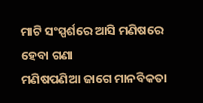ମାଟି ସଂସ୍ପର୍ଶରେ ଆସି ମଣିଷରେ ହେବା ଗଣା
ମଣିଷପଣିଆ ଜାଗେ ମାନବିକତା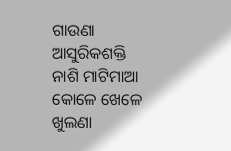ଗାଉଣା
ଆସୁରିକଶକ୍ତି ନାଶି ମାଟିମାଆ କୋଳେ ଖେଳେ ଖୁଲଣା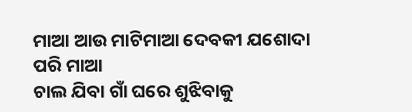ମାଆ ଆଉ ମାଟିମାଆ ଦେବକୀ ଯଶୋଦା ପରି ମାଆ
ଚାଲ ଯିବା ଗାଁ ଘରେ ଶୁଝିବାକୁ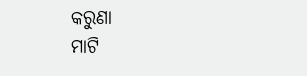କରୁଣା
ମାଟି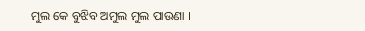ମୁଲ କେ ବୁଝିବ ଅମୁଲ ମୁଲ ପାଉଣା ।